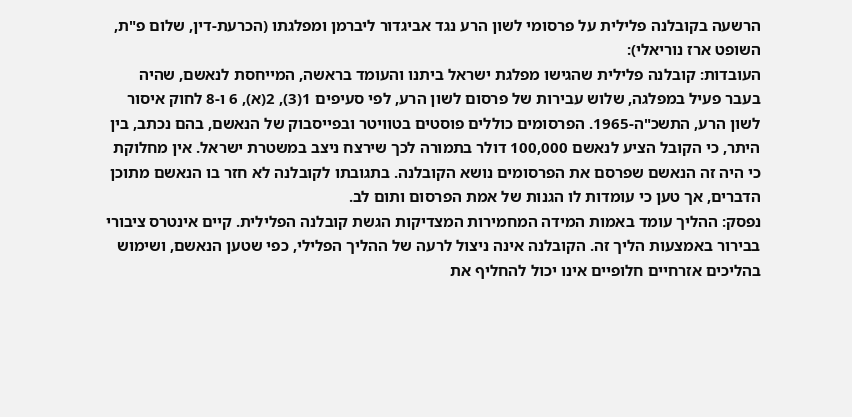הרשעה בקובלנה פלילית על פרסומי לשון הרע נגד אביגדור ליברמן ומפלגתו (הכרעת-דין, שלום פ"ת, השופט ארז נוריאלי):
העובדות: קובלנה פלילית שהגישו מפלגת ישראל ביתנו והעומד בראשה, המייחסת לנאשם, שהיה בעבר פעיל במפלגה, שלוש עבירות של פרסום לשון הרע, לפי סעיפים 1(3), 2(א), 6 ו-8 לחוק איסור לשון הרע, התשכ"ה-1965. הפרסומים כוללים פוסטים בטוויטר ובפייסבוק של הנאשם, בהם נכתב, בין היתר, כי הקובל הציע לנאשם 100,000 דולר בתמורה לכך שירצח ניצב במשטרת ישראל. אין מחלוקת כי היה זה הנאשם שפרסם את הפרסומים נושא הקובלנה. בתגובתו לקובלנה לא חזר בו הנאשם מתוכן הדברים, אך טען כי עומדות לו הגנות של אמת הפרסום ותום לב.
נפסק: ההליך עומד באמות המידה המחמירות המצדיקות הגשת קובלנה הפלילית. קיים אינטרס ציבורי בבירור באמצעות הליך זה. הקובלנה אינה ניצול לרעה של ההליך הפלילי, כפי שטען הנאשם, ושימוש בהליכים אזרחיים חלופיים אינו יכול להחליף את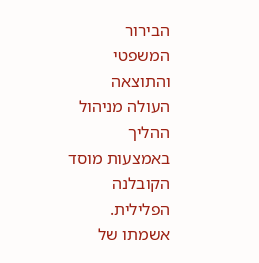הבירור המשפטי והתוצאה העולה מניהול ההליך באמצעות מוסד הקובלנה הפלילית. אשמתו של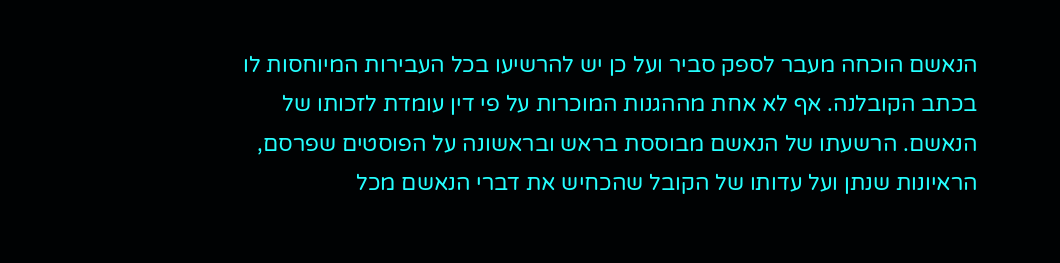הנאשם הוכחה מעבר לספק סביר ועל כן יש להרשיעו בכל העבירות המיוחסות לו בכתב הקובלנה. אף לא אחת מההגנות המוכרות על פי דין עומדת לזכותו של הנאשם. הרשעתו של הנאשם מבוססת בראש ובראשונה על הפוסטים שפרסם, הראיונות שנתן ועל עדותו של הקובל שהכחיש את דברי הנאשם מכל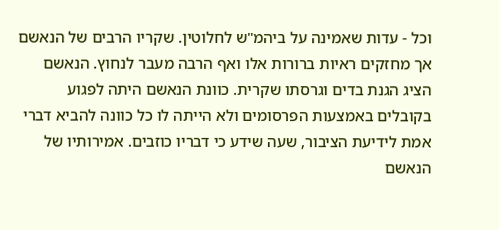וכל - עדות שאמינה על ביהמ"ש לחלוטין. שקריו הרבים של הנאשם אך מחזקים ראיות ברורות אלו ואף הרבה מעבר לנחוץ. הנאשם הציג הגנת בדים וגרסתו שקרית. כוונת הנאשם היתה לפגוע בקובלים באמצעות הפרסומים ולא הייתה לו כל כוונה להביא דברי אמת לידיעת הציבור, שעה שידע כי דבריו כוזבים. אמירותיו של הנאשם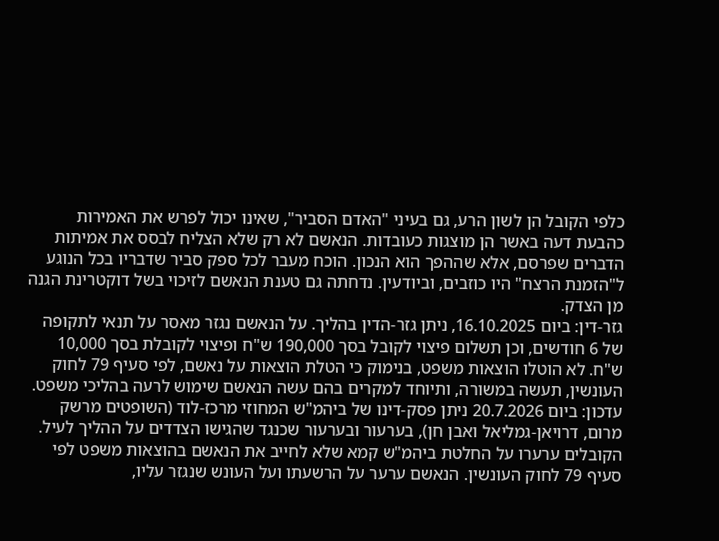כלפי הקובל הן לשון הרע, גם בעיני "האדם הסביר", שאינו יכול לפרש את האמירות כהבעת דעה באשר הן מוצגות כעובדות. הנאשם לא רק שלא הצליח לבסס את אמיתות הדברים שפרסם, אלא שההפך הוא הנכון. הוכח מעבר לכל ספק סביר שדבריו בכל הנוגע ל"הזמנת הרצח" היו כוזבים, וביודעין. נדחתה גם טענת הנאשם לזיכוי בשל דוקטרינת הגנה מן הצדק.
גזר-דין: ביום 16.10.2025, ניתן גזר-הדין בהליך. על הנאשם נגזר מאסר על תנאי לתקופה של 6 חודשים, וכן תשלום פיצוי לקובל בסך 190,000 ש"ח ופיצוי לקובלת בסך 10,000 ש"ח. לא הוטלו הוצאות משפט, בנימוק כי הטלת הוצאות על נאשם, לפי סעיף 79 לחוק העונשין, תעשה במשורה, ותיוחד למקרים בהם עשה הנאשם שימוש לרעה בהליכי משפט.
עדכון: ביום 20.7.2026 ניתן פסק-דינו של ביהמ"ש המחוזי מרכז-לוד (השופטים מרשק מרום, דרויאן-גמליאל ואבן חן), בערעור ובערעור שכנגד שהגישו הצדדים על ההליך לעיל. הקובלים ערערו על החלטת ביהמ"ש קמא שלא לחייב את הנאשם בהוצאות משפט לפי סעיף 79 לחוק העונשין. הנאשם ערער על הרשעתו ועל העונש שנגזר עליו,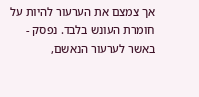אך צמצם את הערעור להיות על חומרת העונש בלבד. נפסק - באשר לערעור הנאשם,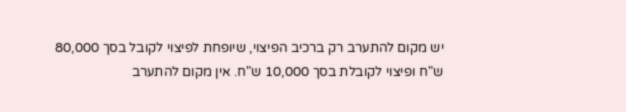יש מקום להתערב רק ברכיב הפיצוי, שיופחת לפיצוי לקובל בסך 80,000 ש"ח ופיצוי לקובלת בסך 10,000 ש"ח. אין מקום להתערב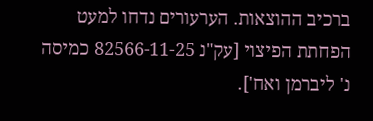ברכיב ההוצאות. הערעורים נדחו למעט הפחתת הפיצוי [עק"נ 82566-11-25 כמיסה נ' ליברמן ואח'].